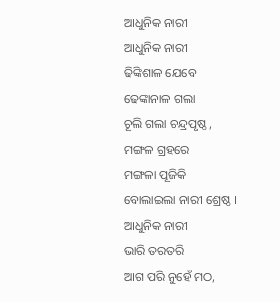ଆଧୁନିକ ନାରୀ
ଆଧୁନିକ ନାରୀ
ଢିଙ୍କିଶାଳ ଯେବେ
ଢେଙ୍କାନାଳ ଗଲା
ଚୂଲି ଗଲା ଚନ୍ଦ୍ରପୃଷ୍ଠ ,
ମଙ୍ଗଳ ଗ୍ରହରେ
ମଙ୍ଗଳା ପୂଜିକି
ବୋଲାଇଲା ନାରୀ ଶ୍ରେଷ୍ଠ ।
ଆଧୁନିକ ନାରୀ
ଭାରି ତରତରି
ଆଗ ପରି ନୁହେଁ ମଠ,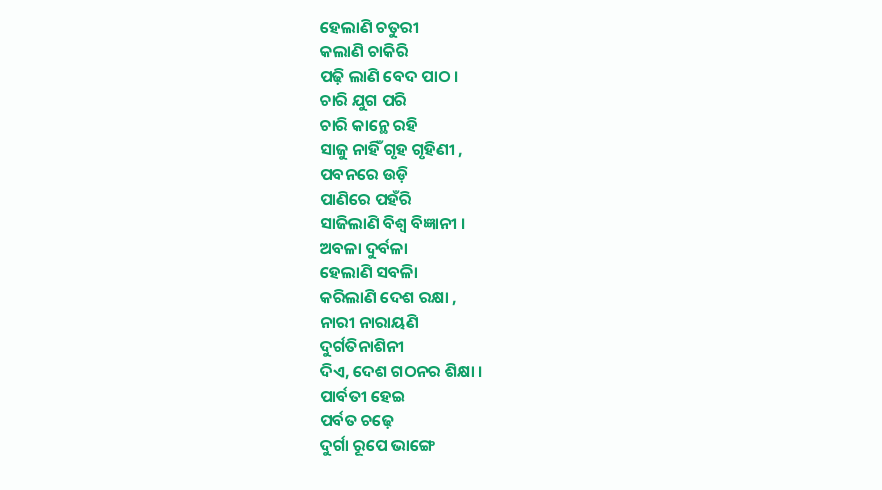ହେଲାଣି ଚତୁରୀ
କଲାଣି ଚାକିରି
ପଢ଼ି ଲାଣି ବେଦ ପାଠ ।
ଚାରି ଯୁଗ ପରି
ଚାରି କାନ୍ଥେ ରହି
ସାଜୁ ନାହିଁ ଗୃହ ଗୃହିଣୀ ,
ପବନରେ ଉଡ଼ି
ପାଣିରେ ପହଁରି
ସାଜିଲାଣି ବିଶ୍ୱ ବିଜ୍ଞାନୀ ।
ଅବଳା ଦୁର୍ବଳା
ହେଲାଣି ସବଳାି
କରିଲାଣି ଦେଶ ରକ୍ଷା ,
ନାରୀ ନାରାୟଣି
ଦୁର୍ଗତିନାଶିନୀ
ଦିଏ, ଦେଶ ଗଠନର ଶିକ୍ଷା ।
ପାର୍ବତୀ ହେଇ
ପର୍ବତ ଚଢ଼େ
ଦୁର୍ଗା ରୂପେ ଭାଙ୍ଗେ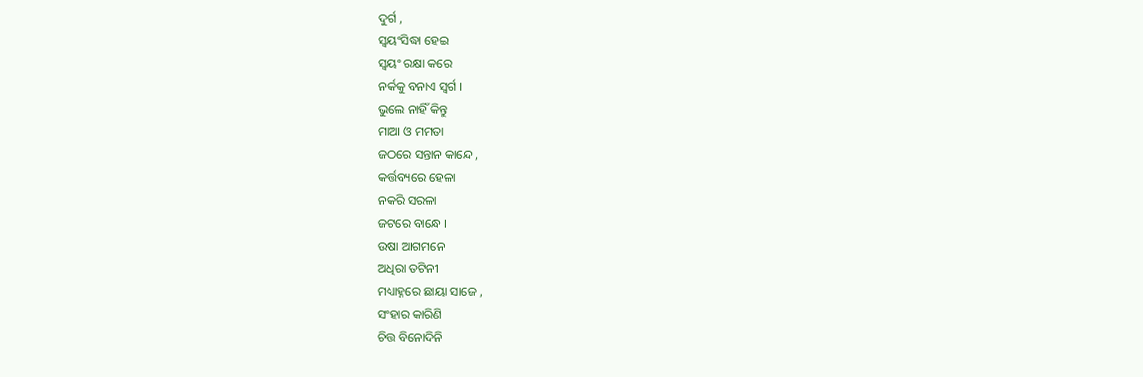ଦୁର୍ଗ ,
ସ୍ବୟଂସିଦ୍ଧା ହେଇ
ସ୍ବୟଂ ରକ୍ଷା କରେ
ନର୍କକୁ ବନାଏ ସ୍ବର୍ଗ ।
ଭୁଲେ ନାହିଁ କିନ୍ତୁ
ମାଆ ଓ ମମତା
ଜଠରେ ସନ୍ତାନ କାନ୍ଦେ ,
କର୍ତ୍ତବ୍ୟରେ ହେଳା
ନକରି ସରଳା
ଜଟରେ ବାନ୍ଧେ ।
ଉଷା ଆଗମନେ
ଅଧିରା ତଟିନୀ
ମଧ୍ୟାହ୍ନରେ ଛାୟା ସାଜେ ,
ସଂହାର କାରିଣି
ଚିତ୍ତ ବିନୋଦିନି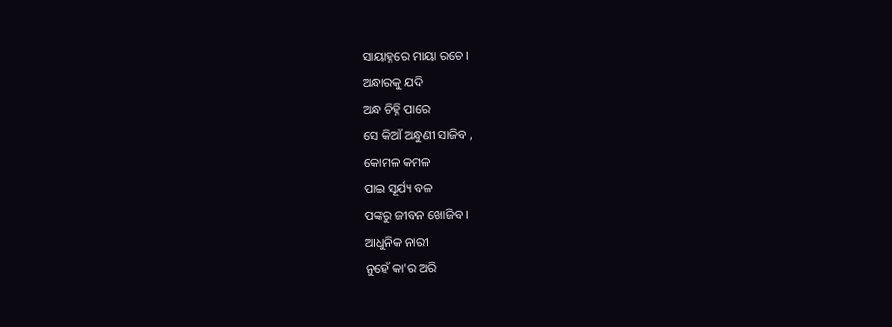ସାୟାହ୍ନରେ ମାୟା ରଚେ ।
ଅନ୍ଧାରକୁ ଯଦି
ଅନ୍ଧ ଚିହ୍ନି ପାରେ
ସେ କିଆଁ ଅନ୍ଧୁଣୀ ସାଜିବ ,
କୋମଳ କମଳ
ପାଇ ସୂର୍ଯ୍ୟ ବଳ
ପଙ୍କରୁ ଜୀବନ ଖୋଜିବ ।
ଆଧୁନିକ ନାରୀ
ନୁହେଁ କା'ର ଅରି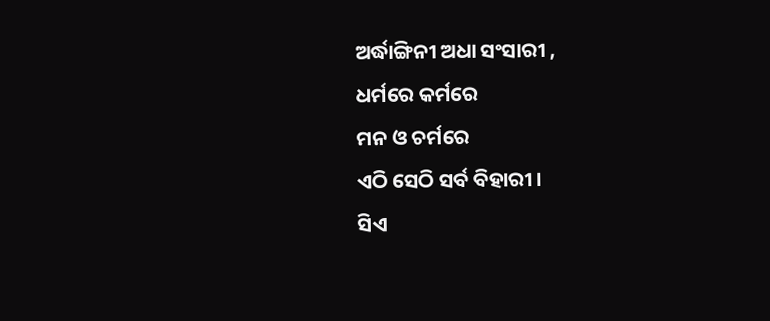ଅର୍ଦ୍ଧାଙ୍ଗିନୀ ଅଧା ସଂସାରୀ ,
ଧର୍ମରେ କର୍ମରେ
ମନ ଓ ଚର୍ମରେ
ଏଠି ସେଠି ସର୍ବ ବିହାରୀ ।
ସିଏ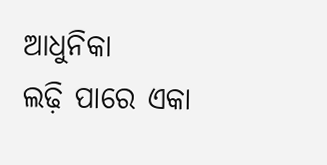ଆଧୁନିକା
ଲଢ଼ି ପାରେ ଏକା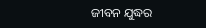ଜୀବନ ଯୁଦ୍ଧର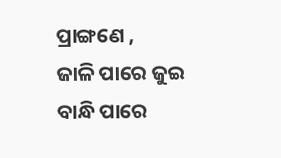ପ୍ରାଙ୍ଗଣେ ,
ଜାଳି ପାରେ ଜୁଇ
ବାନ୍ଧି ପାରେ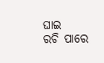ଘାଇ
ରଚି ପାରେ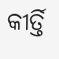କୀର୍ତ୍ତି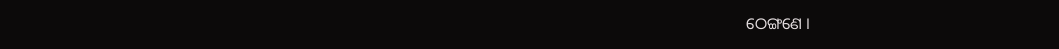ଠେଙ୍ଗଣେ ।